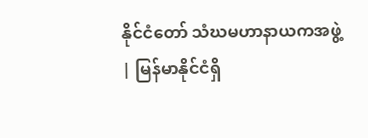နိုင်ငံတော် သံဃမဟာနာယကအဖွဲ့
| မြန်မာနိုင်ငံရှိ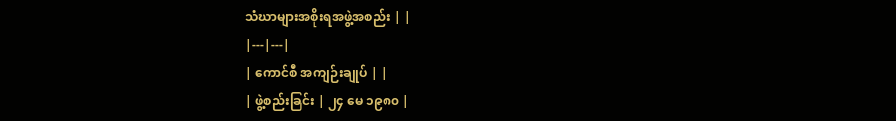သံဃာများအစိုးရအဖွဲ့အစည်း | |
|---|---|
| ကောင်စီ အကျဉ်းချုပ် | |
| ဖွဲ့စည်းခြင်း | ၂၄ မေ ၁၉၈၀ |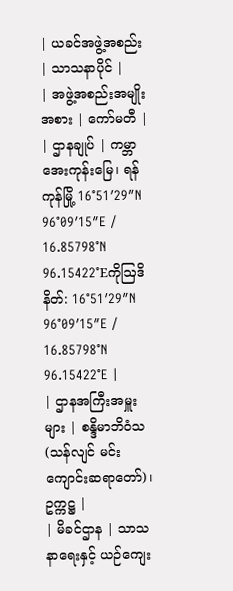| ယခင်အဖွဲ့အစည်း | သာသနာပိုင် |
| အဖွဲ့အစည်းအမျိုးအစား | ကော်မတီ |
| ဌာနချုပ် | ကမ္ဘာအေးကုန်းမြေ၊ ရန်ကုန်မြို့ 16°51′29″N 96°09′15″E / 16.85798°N 96.15422°Eကိုဩဒိနိတ်: 16°51′29″N 96°09′15″E / 16.85798°N 96.15422°E |
| ဌာနအကြီးအမှူးများ | စန္ဒိမာဘိဝံသ (သန်လျင် မင်းကျောင်းဆရာတော်)၊ ဥက္ကဋ္ဌ |
| မိခင်ဌာန | သာသနာရေးနှင့် ယဉ်ကျေး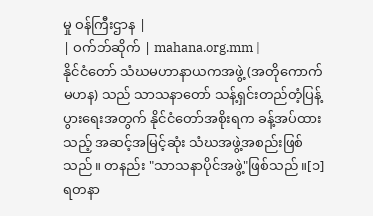မှု ဝန်ကြီးဌာန |
| ဝက်ဘ်ဆိုက် | mahana.org.mm |
နိုင်ငံတော် သံဃမဟာနာယကအဖွဲ့ (အတိုကောက် မဟန) သည် သာသနာတော် သန့်ရှင်းတည်တံ့ပြန့်ပွားရေးအတွက် နိုင်ငံတော်အစိုးရက ခန့်အပ်ထားသည့် အဆင့်အမြင့်ဆုံး သံဃအဖွဲ့အစည်းဖြစ်သည်။ တနည်း "သာသနာပိုင်အဖွဲ့"ဖြစ်သည်။[၁] ရတနာ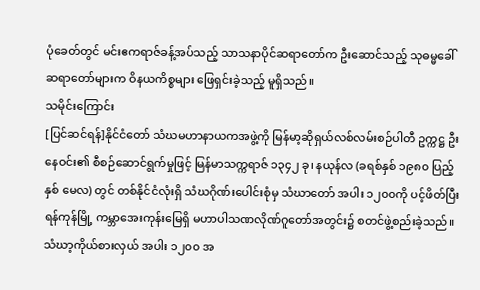ပုံခေတ်တွင် မင်းဧကရာဇ်ခန့်အပ်သည့် သာသနာပိုင်ဆရာတော်က ဦးဆောင်သည့် သုဓမ္မခေါ်ဆရာတော်များက ဝိနယကိစ္စများ ဖြေရှင်းခဲ့သည့် မူရှိသည်။
သမိုင်းကြောင်း
[ပြင်ဆင်ရန်]နိုင်ငံတော် သံဃမဟာနာယကအဖွဲ့ကို မြန်မာ့ဆိုရှယ်လစ်လမ်းစဉ်ပါတီ ဥက္ကဋ္ဌ ဦးနေဝင်း၏ စီစဉ်ဆောင်ရွက်မှုဖြင့် မြန်မာသက္ကရာဇ် ၁၃၄၂ ခု၊ နယုန်လ (ခရစ်နှစ် ၁၉၈၀ ပြည့်နှစ် မေလ) တွင် တစ်နိုင်ငံလုံးရှိ သံဃဂိုဏ်းပေါင်းစုံမှ သံဃာတော် အပါး ၁၂၀၀ကို ပင့်ဖိတ်ပြီး ရန်ကုန်မြို့ ကမ္ဘာအေးကုန်းမြေရှိ မဟာပါသဏလိုဏ်ဂူတော်အတွင်း၌ စတင်ဖွဲ့စည်းခဲ့သည်။
သံဃာ့ကိုယ်စားလှယ် အပါး ၁၂၀၀ အ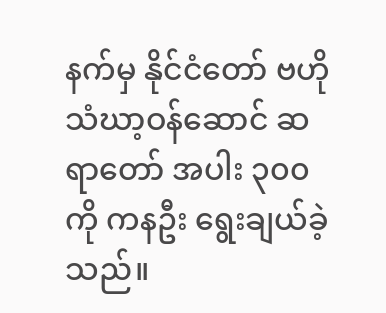နက်မှ နိုင်ငံတော် ဗဟိုသံဃာ့ဝန်ဆောင် ဆရာတော် အပါး ၃၀၀ ကို ကနဦး ရွေးချယ်ခဲ့သည်။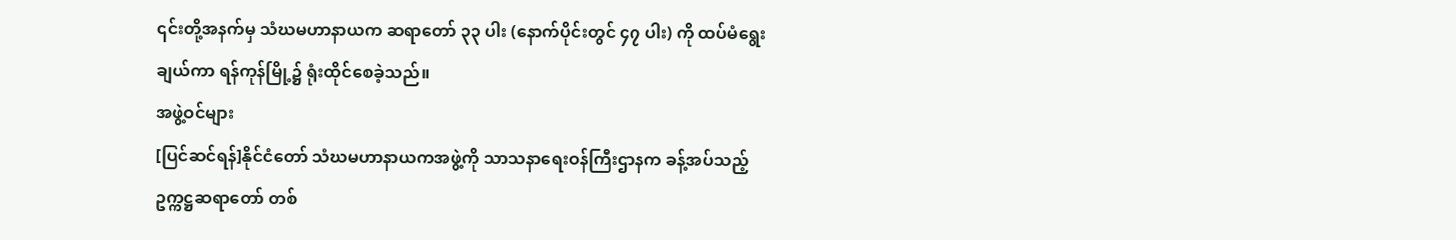၎င်းတို့အနက်မှ သံဃမဟာနာယက ဆရာတော် ၃၃ ပါး (နောက်ပိုင်းတွင် ၄၇ ပါး) ကို ထပ်မံရွေးချယ်ကာ ရန်ကုန်မြို့၌ ရုံးထိုင်စေခဲ့သည်။
အဖွဲ့ဝင်များ
[ပြင်ဆင်ရန်]နိုင်ငံတော် သံဃမဟာနာယကအဖွဲ့ကို သာသနာရေးဝန်ကြီးဌာနက ခန့်အပ်သည့် ဥက္ကဋ္ဌဆရာတော် တစ်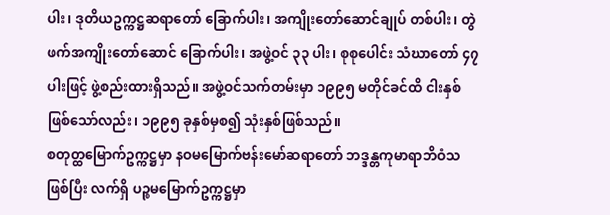ပါး၊ ဒုတိယဥက္ကဋ္ဌဆရာတော် ခြောက်ပါး၊ အကျိုးတော်ဆောင်ချုပ် တစ်ပါး၊ တွဲဖက်အကျိုးတော်ဆောင် ခြောက်ပါး၊ အဖွဲ့ဝင် ၃၃ ပါး၊ စုစုပေါင်း သံဃာတော် ၄၇ ပါးဖြင့် ဖွဲ့စည်းထားရှိသည်။ အဖွဲ့ဝင်သက်တမ်းမှာ ၁၉၉၅ မတိုင်ခင်ထိ ငါးနှစ်ဖြစ်သော်လည်း၊ ၁၉၉၅ ခုနှစ်မှစ၍ သုံးနှစ်ဖြစ်သည်။
စတုတ္ထမြောက်ဥက္ကဋ္ဌမှာ နဝမမြောက်ဗန်းမော်ဆရာတော် ဘဒ္ဒန္တကုမာရာဘိဝံသ ဖြစ်ပြီး လက်ရှိ ပဉ္စမမြောက်ဥက္ကဋ္ဌမှာ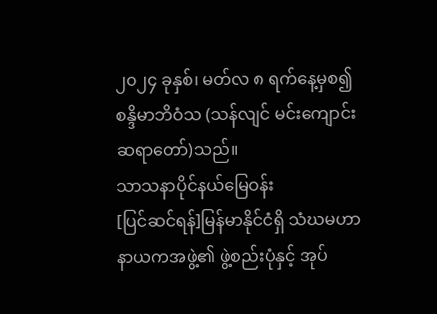၂၀၂၄ ခုနှစ်၊ မတ်လ ၈ ရက်နေ့မှစ၍ စန္ဒိမာဘိဝံသ (သန်လျင် မင်းကျောင်းဆရာတော်)သည်။
သာသနာပိုင်နယ်မြေဝန်း
[ပြင်ဆင်ရန်]မြန်မာနိုင်ငံရှိ သံဃမဟာနာယကအဖွဲ့၏ ဖွဲ့စည်းပုံနှင့် အုပ်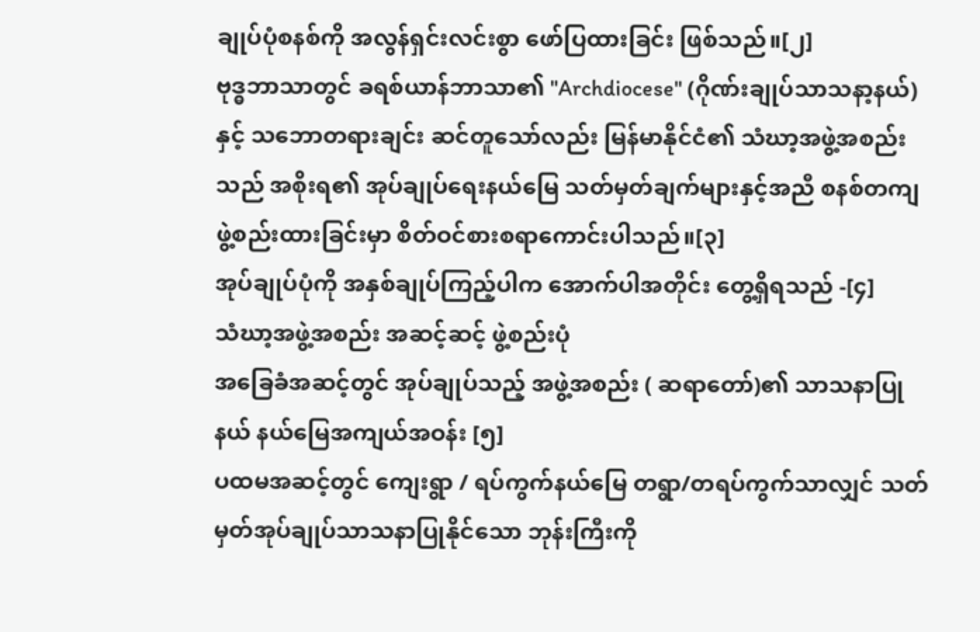ချုပ်ပုံစနစ်ကို အလွန်ရှင်းလင်းစွာ ဖော်ပြထားခြင်း ဖြစ်သည်။[၂]
ဗုဒ္ဓဘာသာတွင် ခရစ်ယာန်ဘာသာ၏ "Archdiocese" (ဂိုဏ်းချုပ်သာသနာ့နယ်) နှင့် သဘောတရားချင်း ဆင်တူသော်လည်း မြန်မာနိုင်ငံ၏ သံဃာ့အဖွဲ့အစည်းသည် အစိုးရ၏ အုပ်ချုပ်ရေးနယ်မြေ သတ်မှတ်ချက်များနှင့်အညီ စနစ်တကျ ဖွဲ့စည်းထားခြင်းမှာ စိတ်ဝင်စားစရာကောင်းပါသည်။[၃]
အုပ်ချုပ်ပုံကို အနှစ်ချုပ်ကြည့်ပါက အောက်ပါအတိုင်း တွေ့ရှိရသည် -[၄]
သံဃာ့အဖွဲ့အစည်း အဆင့်ဆင့် ဖွဲ့စည်းပုံ
အခြေခံအဆင့်တွင် အုပ်ချုပ်သည့် အဖွဲ့အစည်း ( ဆရာတော်)၏ သာသနာပြုနယ် နယ်မြေအကျယ်အဝန်း [၅]
ပထမအဆင့်တွင် ကျေးရွာ / ရပ်ကွက်နယ်မြေ တရွာ/တရပ်ကွက်သာလျှင် သတ်မှတ်အုပ်ချုပ်သာသနာပြုနိုင်သော ဘုန်းကြီးကို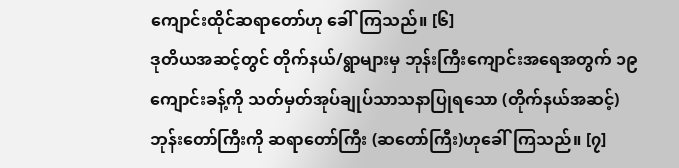ကျောင်းထိုင်ဆရာတော်ဟု ခေါ်ကြသည်။ [၆]
ဒုတိယအဆင့်တွင် တိုက်နယ်/ရွာများမှ ဘုန်းကြီးကျောင်းအရေအတွက် ၁၉ကျောင်းခန့်ကို သတ်မှတ်အုပ်ချုပ်သာသနာပြုရသော (တိုက်နယ်အဆင့်) ဘုန်းတော်ကြီးကို ဆရာတော်ကြီး (ဆတော်ကြီး)ဟုခေါ်ကြသည်။ [၇]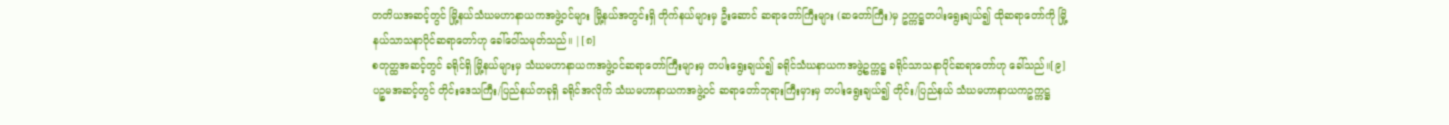တတိယအဆင့်တွင် မြို့နယ်သံဃမဟာနာယကအဖွဲ့ဝင်များ မြို့နယ်အတွင်းရှိ တိုက်နယ်များမှ ဦးဆောင် ဆရာတော်ကြီးများ (ဆတော်ကြီး)မှ ဥက္ကဋ္ဌတပါးရွေးချယ်၍ ထိုဆရာတော်ကို မြို့နယ်သာသနာပိုင်ဆရာတော်ဟု ခေါ်ဝေါ်သမုတ်သည်။ |[၈]
စတုတ္ထအဆင့်တွင် ခရိုင်ရှိ မြို့နယ်များမှ သံဃမဟာနာယကအဖွဲ့ဝင်ဆရာတော်ကြီးများမှ တပါးရွေးချယ်၍ ခရိုင်သံဃနာယကအဖွဲ့ဥက္ကဋ္ဌ ခရိုင်သာသနာပိုင်ဆရာတော်ဟု ခေါ်သည်။[၉]
ပဉ္စမအဆင့်တွင် တိုင်းဒေသကြီး/ပြည်နယ်တခုရှိ ခရိုင်အလိုက် သံဃမဟာနာယကအဖွဲ့ဝင် ဆရာတော်ဘုရားကြီးမှားမှ တပါးရွေးချယ်၍ တိုင်း/ပြည်နယ် သံဃမဟာနာယကဥက္ကဋ္ဌ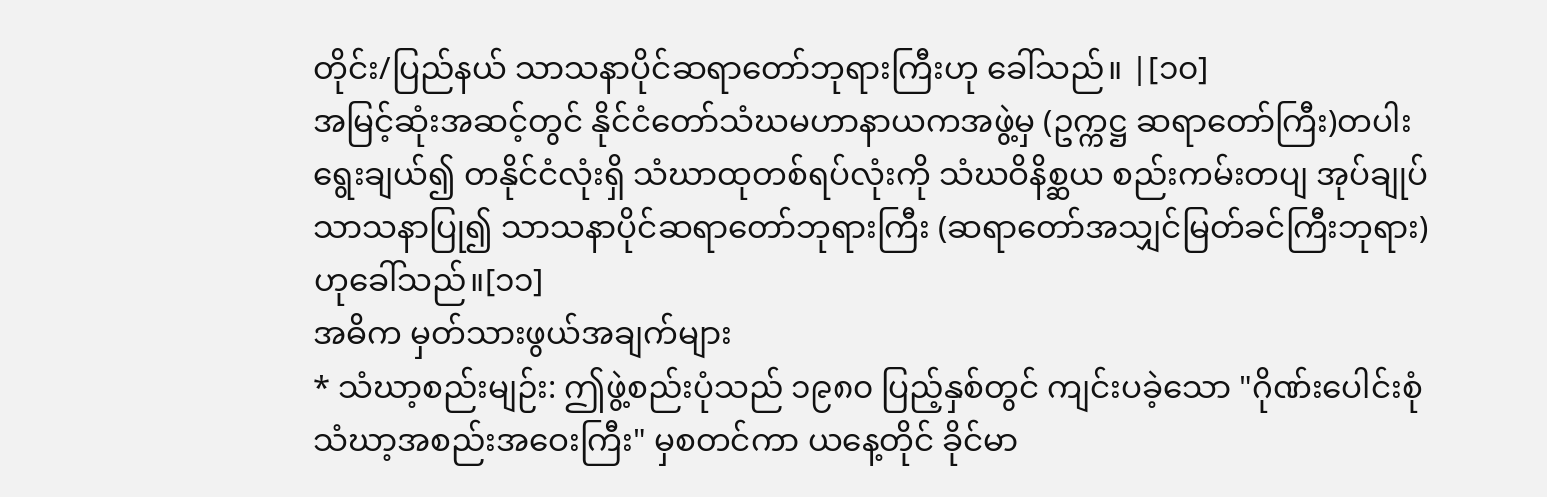တိုင်း/ပြည်နယ် သာသနာပိုင်ဆရာတော်ဘုရားကြီးဟု ခေါ်သည်။ |[၁၀]
အမြင့်ဆုံးအဆင့်တွင် နိုင်ငံတော်သံဃမဟာနာယကအဖွဲ့မှ (ဥက္ကဋ္ဌ ဆရာတော်ကြီး)တပါးရွေးချယ်၍ တနိုင်ငံလုံးရှိ သံဃာထုတစ်ရပ်လုံးကို သံဃဝိနိစ္ဆယ စည်းကမ်းတပျ အုပ်ချုပ်သာသနာပြု၍ သာသနာပိုင်ဆရာတော်ဘုရားကြီး (ဆရာတော်အသျှင်မြတ်ခင်ကြီးဘုရား)ဟုခေါ်သည်။[၁၁]
အဓိက မှတ်သားဖွယ်အချက်များ
* သံဃာ့စည်းမျဉ်း: ဤဖွဲ့စည်းပုံသည် ၁၉၈၀ ပြည့်နှစ်တွင် ကျင်းပခဲ့သော "ဂိုဏ်းပေါင်းစုံ သံဃာ့အစည်းအဝေးကြီး" မှစတင်ကာ ယနေ့တိုင် ခိုင်မာ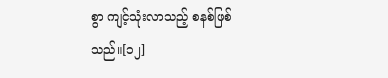စွာ ကျင့်သုံးလာသည့် စနစ်ဖြစ်သည်။[၁၂]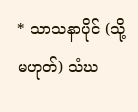* သာသနာပိုင် (သို့မဟုတ်) သံဃ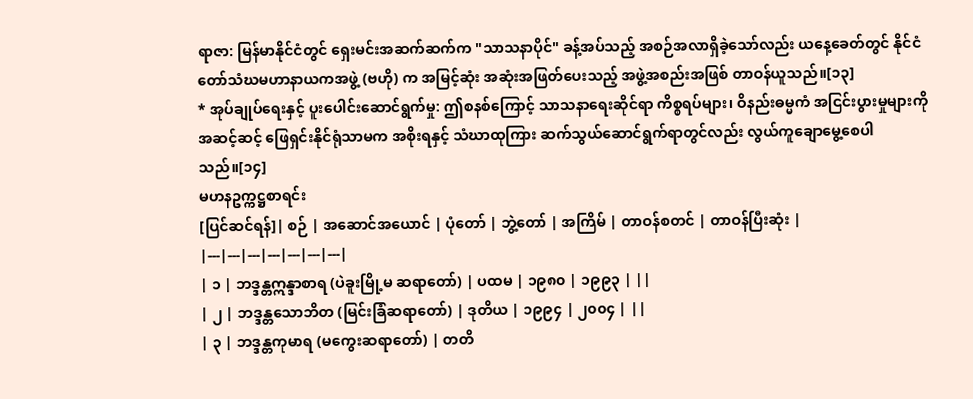ရာဇာ: မြန်မာနိုင်ငံတွင် ရှေးမင်းအဆက်ဆက်က "သာသနာပိုင်" ခန့်အပ်သည့် အစဉ်အလာရှိခဲ့သော်လည်း ယနေ့ခေတ်တွင် နိုင်ငံတော်သံဃမဟာနာယကအဖွဲ့ (ဗဟို) က အမြင့်ဆုံး အဆုံးအဖြတ်ပေးသည့် အဖွဲ့အစည်းအဖြစ် တာဝန်ယူသည်။[၁၃]
* အုပ်ချုပ်ရေးနှင့် ပူးပေါင်းဆောင်ရွက်မှု: ဤစနစ်ကြောင့် သာသနာရေးဆိုင်ရာ ကိစ္စရပ်များ၊ ဝိနည်းဓမ္မကံ အငြင်းပွားမှုများကို အဆင့်ဆင့် ဖြေရှင်းနိုင်ရုံသာမက အစိုးရနှင့် သံဃာထုကြား ဆက်သွယ်ဆောင်ရွက်ရာတွင်လည်း လွယ်ကူချောမွေ့စေပါသည်။[၁၄]
မဟနဥက္ကဋ္ဌစာရင်း
[ပြင်ဆင်ရန်]| စဉ် | အဆောင်အယောင် | ပုံတော် | ဘွဲ့တော် | အကြိမ် | တာဝန်စတင် | တာဝန်ပြီးဆုံး |
|---|---|---|---|---|---|---|
| ၁ | ဘဒ္ဒန္တဣန္ဒာစာရ (ပဲခူးမြို့မ ဆရာတော်) | ပထမ | ၁၉၈၀ | ၁၉၉၃ | ||
| ၂ | ဘဒ္ဒန္တသောဘိတ (မြင်းခြံဆရာတော်) | ဒုတိယ | ၁၉၉၄ | ၂၀၀၄ | ||
| ၃ | ဘဒ္ဒန္တကုမာရ (မကွေးဆရာတော်) | တတိ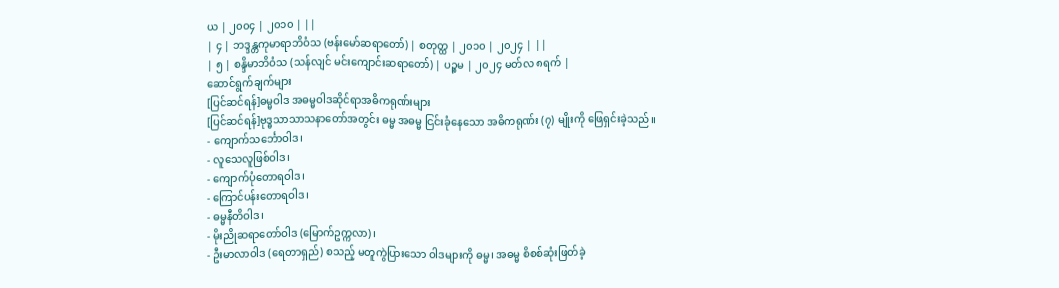ယ | ၂၀၀၄ | ၂၀၁၀ | ||
| ၄ | ဘဒ္ဒန္တကုမာရာဘိဝံသ (ဗန်းမော်ဆရာတော်) | စတုတ္ထ | ၂၀၁၀ | ၂၀၂၄ | ||
| ၅ | စန္ဒိမာဘိဝံသ (သန်လျင် မင်းကျောင်းဆရာတော်) | ပဉ္စမ | ၂၀၂၄ မတ်လ ၈ရက် |
ဆောင်ရွက်ချက်များ
[ပြင်ဆင်ရန်]ဓမ္မဝါဒ အဓမ္မဝါဒဆိုင်ရာအဓိကရုဏ်းများ
[ပြင်ဆင်ရန်]ဗုဒ္ဓသာသာသနာတော်အတွင်း ဓမ္မ အဓမ္မ ငြင်းခုံနေသော အဓိကရုဏ်း (၇) မျိုးကို ဖြေရှင်းခဲ့သည်။
- ကျောက်သင်္ဘောဝါဒ၊
- လူသေလူဖြစ်ဝါဒ၊
- ကျောက်ပုံတောရဝါဒ၊
- ကြောင်ပန်းတောရဝါဒ၊
- ဓမ္မနီတိဝါဒ၊
- မိုးညိုဆရာတော်ဝါဒ (မြောက်ဥက္ကလာ)၊
- ဦးမာလာဝါဒ (ရေတာရှည်) စသည့် မတူကွဲပြားသော ဝါဒများကို ဓမ္မ၊ အဓမ္မ စိစစ်ဆုံးဖြတ်ခဲ့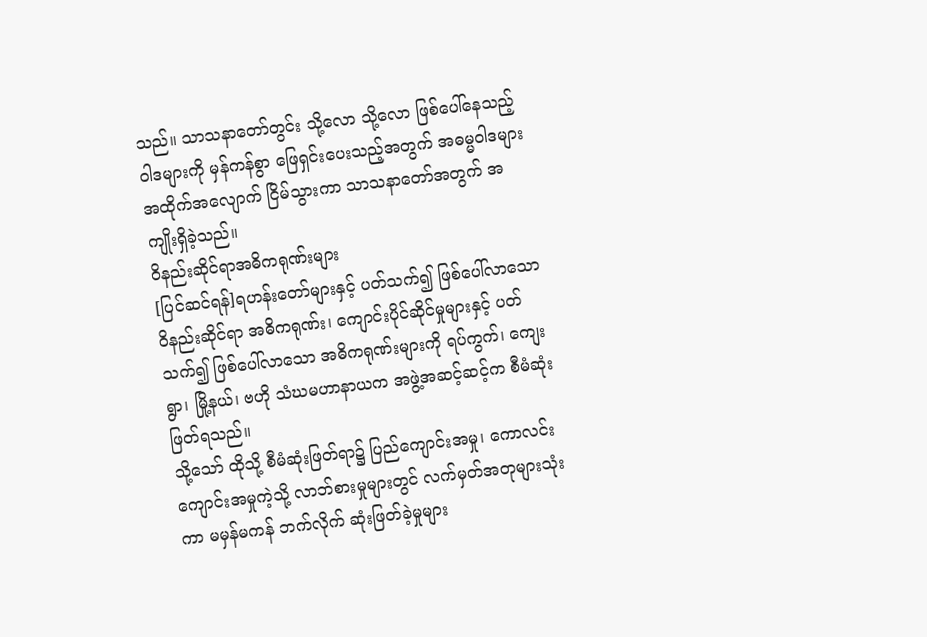သည်။ သာသနာတော်တွင်း သို့လော သို့လော ဖြစ်ပေါ်နေသည့် ဝါဒများကို မှန်ကန်စွာ ဖြေရှင်းပေးသည့်အတွက် အဓမ္မဝါဒများ အထိုက်အလျောက် ငြိမ်သွားကာ သာသနာတော်အတွက် အကျိုးရှိခဲ့သည်။
ဝိနည်းဆိုင်ရာအဓိကရုဏ်းများ
[ပြင်ဆင်ရန်]ရဟန်းတော်များနှင့် ပတ်သက်၍ ဖြစ်ပေါ်လာသော ဝိနည်းဆိုင်ရာ အဓိကရုဏ်း၊ ကျောင်းပိုင်ဆိုင်မှုများနှင့် ပတ်သက်၍ ဖြစ်ပေါ်လာသော အဓိကရုဏ်းများကို ရပ်ကွက်၊ ကျေးရွာ၊ မြို့နယ်၊ ဗဟို သံဃမဟာနာယက အဖွဲ့အဆင့်ဆင့်က စီမံဆုံးဖြတ်ရသည်။
သို့သော် ထိုသို့ စီမံဆုံးဖြတ်ရာ၌ ပြည်ကျောင်းအမှု၊ ကောလင်းကျောင်းအမှုကဲ့သို့ လာဘ်စားမှုများတွင် လက်မှတ်အတုများသုံးကာ မမှန်မကန် ဘက်လိုက် ဆုံးဖြတ်ခဲ့မှုများ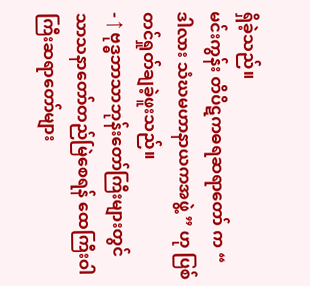ရှိခဲ့သည်။
မင်းကွန်း တိပိဋကဓရဆရာတော် က “ ဒါလား သံဃမဟာနာယကအဖွဲ့ ” ဟု ပြစ်တင်ရှုတ်ချခဲ့ဖူးသည်။
- ↑ ဗုဒ္ဓဘာသာဘုန်းတော်ကြီးများတွင် သာသနာတော်တည်မြဲစေရန် ထေကြီးဝါကြီးဆရာတော်များ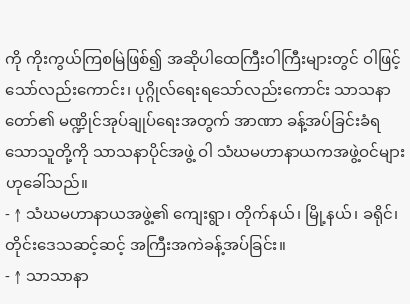ကို ကိုးကွယ်ကြစမြဲဖြစ်၍ အဆိုပါထေကြီးဝါကြီးများတွင် ဝါဖြင့်သော်လည်းကောင်း၊ ပုဂ္ဂိုလ်ရေးရသော်လည်းကောင်း သာသနာတော်၏ မဏ္ဍိုင်အုပ်ချုပ်ရေးအတွက် အာဏာ ခန့်အပ်ခြင်းခံရသောသူတို့ကို သာသနာပိုင်အဖွဲ့ ဝါ သံဃမဟာနာယကအဖွဲ့ဝင်များဟုခေါ်သည်။
- ↑ သံဃမဟာနာယအဖွဲ့၏ ကျေးရွာ၊ တိုက်နယ်၊ မြို့နယ်၊ ခရိုင်၊ တိုင်းဒေသဆင့်ဆင့် အကြီးအကဲခန့်အပ်ခြင်း။
- ↑ သာသာနာ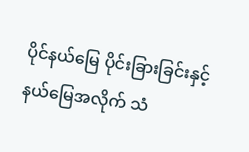ပိုင်နယ်မြေ ပိုင်းခြားခြင်းနှင့် နယ်မြေအလိုက် သံ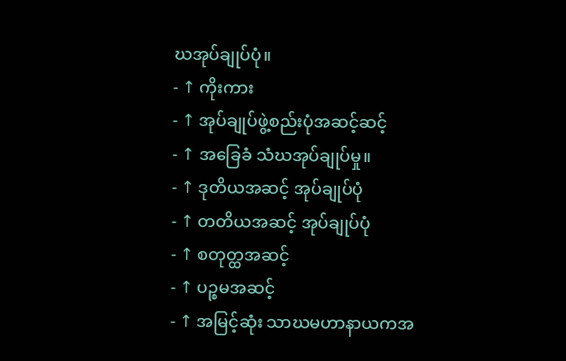ဃအုပ်ချုပ်ပုံ။
- ↑ ကိုးကား
- ↑ အုပ်ချုပ်ဖွဲ့စည်းပုံအဆင့်ဆင့်
- ↑ အခြေခံ သံဃအုပ်ချုပ်မှု။
- ↑ ဒုတိယအဆင့် အုပ်ချုပ်ပုံ
- ↑ တတိယအဆင့် အုပ်ချုပ်ပုံ
- ↑ စတုတ္ထအဆင့်
- ↑ ပဉ္စမအဆင့်
- ↑ အမြင့်ဆုံး သာဃမဟာနာယကအ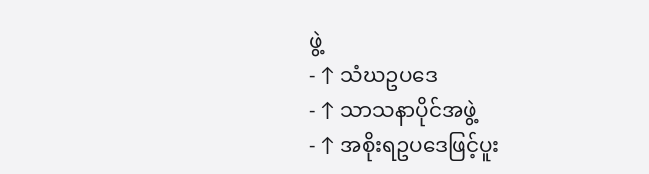ဖွဲ့
- ↑ သံဃဥပဒေ
- ↑ သာသနာပိုင်အဖွဲ့
- ↑ အစိုးရဥပဒေဖြင့်ပူး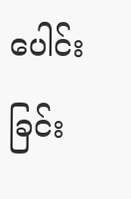ပေါင်းခြင်း